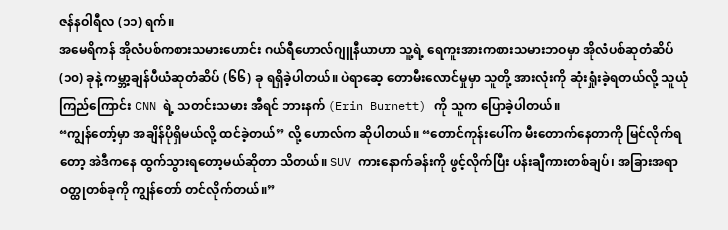ဇန်နဝါရီလ (၁၁) ရက်။
အမေရိကန် အိုလံပစ်ကစားသမားဟောင်း ဂယ်ရီဟောလ်ဂျူနီယာဟာ သူ့ရဲ့ ရေကူးအားကစားသမားဘဝမှာ အိုလံပစ်ဆုတံဆိပ် (၁၀) ခုနဲ့ ကမ္ဘာ့ချန်ပီယံဆုတံဆိပ် (၆၆) ခု ရရှိခဲ့ပါတယ်။ ပဲရာဆေ့ တောမီးလောင်မှုမှာ သူတို့ အားလုံးကို ဆုံးရှုံးခဲ့ရတယ်လို့ သူယုံကြည်ကြောင်း CNN ရဲ့ သတင်းသမား အီရင် ဘားနက် (Erin Burnett) ကို သူက ပြောခဲ့ပါတယ်။
“ကျွန်တော့်မှာ အချိန်ပိုရှိမယ်လို့ ထင်ခဲ့တယ်” လို့ ဟောလ်က ဆိုပါတယ်။ “တောင်ကုန်းပေါ်က မီးတောက်နေတာကို မြင်လိုက်ရတော့ အဲဒီကနေ ထွက်သွားရတော့မယ်ဆိုတာ သိတယ်။ SUV ကားနောက်ခန်းကို ဖွင့်လိုက်ပြီး ပန်းချီကားတစ်ချပ်၊ အခြားအရာဝတ္ထုတစ်ခုကို ကျွန်တော် တင်လိုက်တယ်။”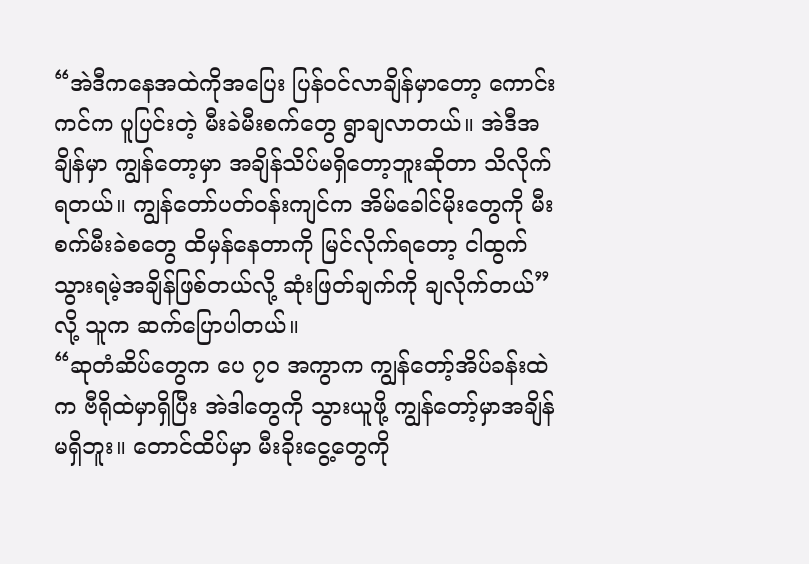“အဲဒီကနေအထဲကိုအပြေး ပြန်ဝင်လာချိန်မှာတော့ ကောင်းကင်က ပူပြင်းတဲ့ မီးခဲမီးစက်တွေ ရွာချလာတယ်။ အဲဒီအချိန်မှာ ကျွန်တော့မှာ အချိန်သိပ်မရှိတော့ဘူးဆိုတာ သိလိုက်ရတယ်။ ကျွန်တော်ပတ်ဝန်းကျင်က အိမ်ခေါင်မိုးတွေကို မီးစက်မီးခဲစတွေ ထိမှန်နေတာကို မြင်လိုက်ရတော့ ငါထွက်သွားရမဲ့အချိန်ဖြစ်တယ်လို့ ဆုံးဖြတ်ချက်ကို ချလိုက်တယ်” လို့ သူက ဆက်ပြောပါတယ်။
“ဆုတံဆိပ်တွေက ပေ ၇၀ အကွာက ကျွန်တော့်အိပ်ခန်းထဲက ဗီရိုထဲမှာရှိပြီး အဲဒါတွေကို သွားယူဖို့ ကျွန်တော့်မှာအချိန်မရှိဘူး။ တောင်ထိပ်မှာ မီးခိုးငွေ့တွေကို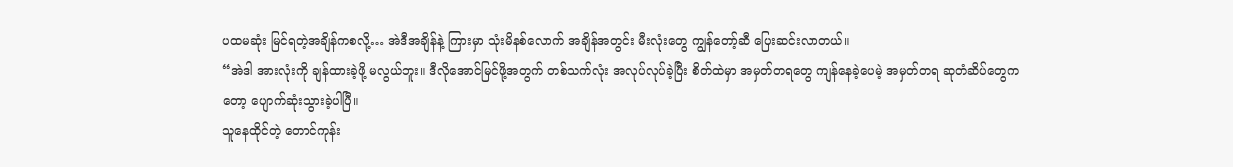ပထမဆုံး မြင်ရတဲ့အချိန်ကစလို့… အဲဒီအချိန်နဲ့ ကြားမှာ သုံးမိနစ်လောက် အချိန်အတွင်း မီးလုံးတွေ ကျွန်တော့်ဆီ ပြေးဆင်းလာတယ်။
“အဲဒါ အားလုံးကို ချန်ထားခဲ့ဖို့ မလွယ်ဘူး။ ဒီလိုအောင်မြင်ဖို့အတွက် တစ်သက်လုံး အလုပ်လုပ်ခဲ့ပြီး စိတ်ထဲမှာ အမှတ်တရတွေ ကျန်နေခဲ့ပေမဲ့ အမှတ်တရ ဆုတံဆိပ်တွေကတော့ ပျောက်ဆုံးသွားခဲ့ပါပြီ။
သူနေထိုင်တဲ့ တောင်ကုန်း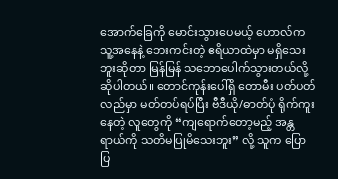အောက်ခြေကို မောင်းသွားပေမယ့် ဟောလ်က သူ့အနေနဲ့ ဘေးကင်းတဲ့ ဧရိယာထဲမှာ မရှိသေးဘူးဆိုတာ မြန်မြန် သဘောပေါက်သွားတယ်လို့ ဆိုပါတယ်။ တောင်ကုန်းပေါ်ရှိ တောမီး ပတ်ပတ်လည်မှာ မတ်တပ်ရပ်ပြီး ဗီဒီယို/ဓာတ်ပုံ ရိုက်ကူးနေတဲ့ လူတွေကို “ကျရောက်တော့မည့် အန္တရာယ်ကို သတိမပြုမိသေးဘူး” လို့ သူက ပြောပြ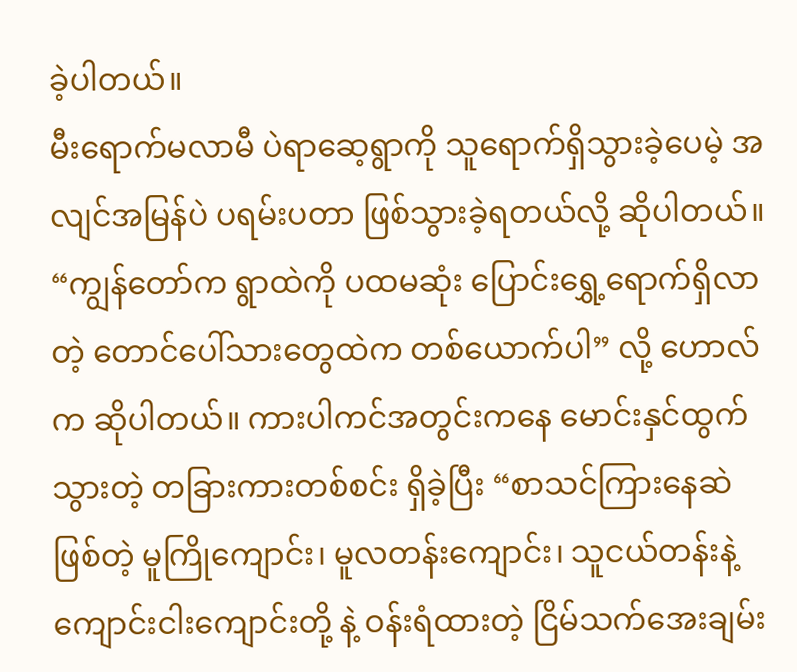ခဲ့ပါတယ်။
မီးရောက်မလာမီ ပဲရာဆေ့ရွာကို သူရောက်ရှိသွားခဲ့ပေမဲ့ အလျင်အမြန်ပဲ ပရမ်းပတာ ဖြစ်သွားခဲ့ရတယ်လို့ ဆိုပါတယ်။
“ကျွန်တော်က ရွာထဲကို ပထမဆုံး ပြောင်းရွှေ့ရောက်ရှိလာတဲ့ တောင်ပေါ်သားတွေထဲက တစ်ယောက်ပါ” လို့ ဟောလ်က ဆိုပါတယ်။ ကားပါကင်အတွင်းကနေ မောင်းနှင်ထွက်သွားတဲ့ တခြားကားတစ်စင်း ရှိခဲ့ပြီး “စာသင်ကြားနေဆဲ ဖြစ်တဲ့ မူကြိုကျောင်း၊ မူလတန်းကျောင်း၊ သူငယ်တန်းနဲ့ ကျောင်းငါးကျောင်းတို့ နဲ့ ဝန်းရံထားတဲ့ ငြိမ်သက်အေးချမ်း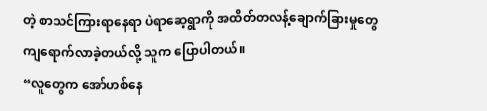တဲ့ စာသင်ကြားရာနေရာ ပဲရာဆေ့ရွာကို အထိတ်တလန့်ချောက်ခြားမှုတွေ ကျရောက်လာခဲ့တယ်လို့ သူက ပြောပါတယ်။
“လူတွေက အော်ဟစ်နေ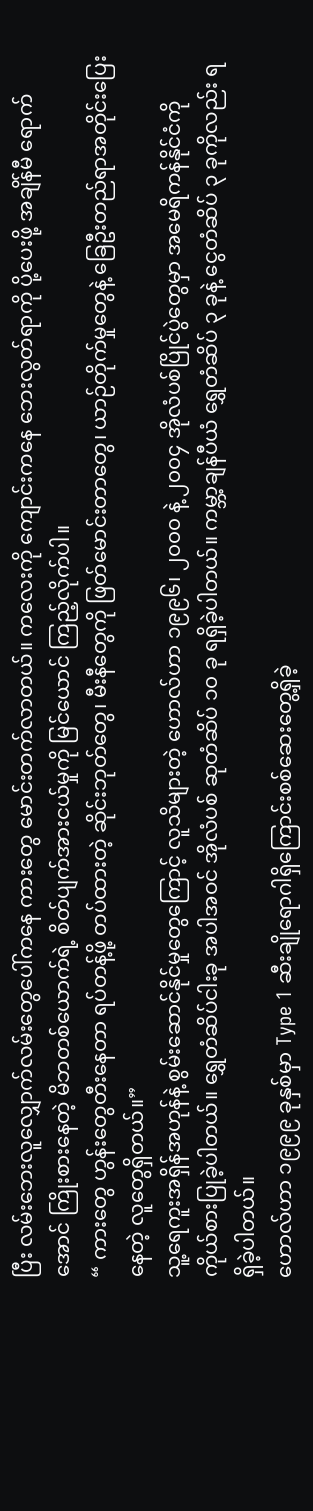ပြီး လမ်းဘေးလူလျှောက်လမ်းတွေပေါ်ကနေ ကားတွေ မောင်းတက်လာတယ်။ ကလေးကို ကျောင်းကနေ ဘေးလွတ်ရာကို ပို့ပေးဖို့ အချိန်မီ ရောက်အောင် ကြိုးစားနေတဲ့ မိဘတစ်ယောက်ရဲ့ စိတ်ပျက်အားငယ်မှုကို မြင်ယောင် ကြည့်လိုက်ပါ။
“ ကားတွေ ဟွန်းတွေတီးနေတာ ရပ်တန့်ဖို့ တပ်ထားတဲ့ ဆိုင်းဘုတ်တွေ၊ မီးနီတွေကို ဖြတ်မောင်းတာတွေ၊ ယာဉ်တိုက်မှုတွေနဲ့ ခြေဦးတည်ရာအတိုင်းပြေးနေတဲ့ လူတွေရှိတယ်။”
သူ့ရေကူးအရှိန်အဟုန်နဲ့ စွမ်းဆောင်နိုင်မှုတွေကြောင့် လူသိများတဲ့ ဟောလ်ဟာ ၁၉၉၆၊ ၂၀၀၀ နဲ့ ၂၀၀၄ အိုလံပစ်ပြိုင်ပွဲတွေမှာ အမေရိကန်နိုင်ငံကို ကိုယ်စားပြုခဲ့ပါတယ်။ ရွှေတံဆိပ်ငါးခု အပါအဝင် အိုလံပစ် ဆုတံဆိပ် ၁၀ ခု ရရှိခဲ့ပါတယ်။ ကမ္ဘာ့ချန်ပီယံ ရွှေတံဆိပ် ၃ ခုနဲ့ ငွေတံဆိပ် ၃ ခုကိုလည်း ရရှိခဲ့ပါတယ်။
ဟောလ်ဟာ ၁၉၉၉ ခုနှစ်မှာ Type 1 ဆီးချိုရောဂါရှိကြောင်းစစ်ဆေးတွေ့ရှိခဲ့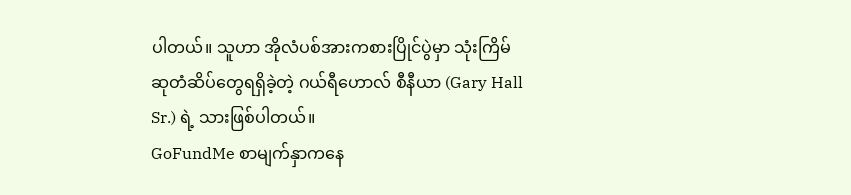ပါတယ်။ သူဟာ အိုလံပစ်အားကစားပြိုင်ပွဲမှာ သုံးကြိမ် ဆုတံဆိပ်တွေရရှိခဲ့တဲ့ ဂယ်ရီဟောလ် စီနီယာ (Gary Hall Sr.) ရဲ့ သားဖြစ်ပါတယ်။
GoFundMe စာမျက်နှာကနေ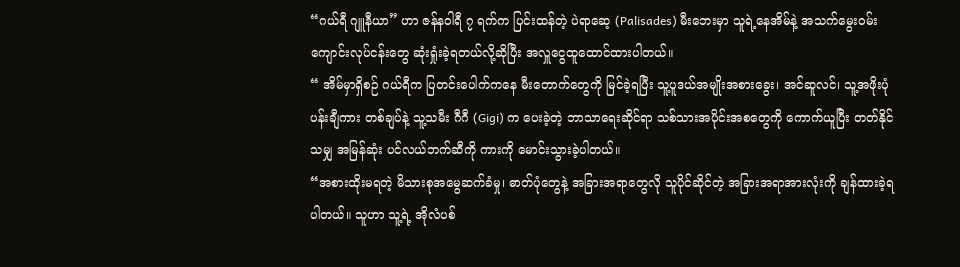“ဂယ်ရီ ဂျူနီယာ” ဟာ ဇန်နဝါရီ ၇ ရက်က ပြင်းထန်တဲ့ ပဲရာဆေ့ (Palisades) မီးဘေးမှာ သူရဲ့နေအိမ်နဲ့ အသက်မွေးဝမ်းကျောင်းလုပ်ငန်းတွေ ဆုံးရှုံးခဲ့ရတယ်လို့ဆိုပြီး အလှူငွေထူထောင်ထားပါတယ်။
“ အိမ်မှာရှိစဉ် ဂယ်ရီက ပြတင်းပေါက်ကနေ မီးတောက်တွေကို မြင်ခဲ့ရပြီး သူ့ပူဒယ်အမျိုးအစားခွေး၊ အင်ဆူလင်၊ သူ့အဖိုးပုံ ပန်းချီကား တစ်ချပ်နဲ့ သူ့သမီး ဂီဂီ (Gigi) က ပေးခဲ့တဲ့ ဘာသာရေးဆိုင်ရာ သစ်သားအပိုင်းအစတွေကို ကောက်ယူပြီး တတ်နိုင်သမျှ အမြန်ဆုံး ပင်လယ်ဘက်ဆီကို ကားကို မောင်းသွားခဲ့ပါတယ်။
“အစားထိုးမရတဲ့ မိသားစုအမွေဆက်ခံမှု၊ ဓာတ်ပုံတွေနဲ့ အခြားအရာတွေလို သူပိုင်ဆိုင်တဲ့ အခြားအရာအားလုံးကို ချန်ထားခဲ့ရပါတယ်။ သူဟာ သူ့ရဲ့ အိုလံပစ်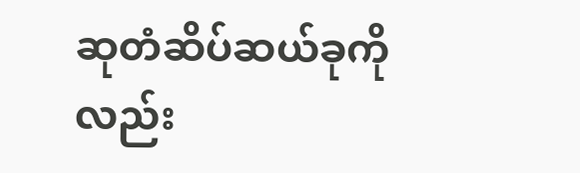ဆုတံဆိပ်ဆယ်ခုကိုလည်း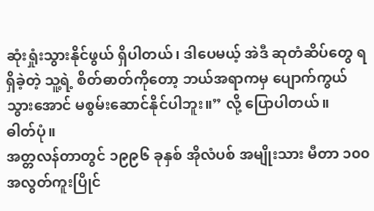ဆုံးရှုံးသွားနိုင်ဖွယ် ရှိပါတယ်၊ ဒါပေမယ့် အဲဒီ ဆုတံဆိပ်တွေ ရရှိခဲ့တဲ့ သူ့ရဲ့ စိတ်ဓာတ်ကိုတော့ ဘယ်အရာကမှ ပျောက်ကွယ်သွားအောင် မစွမ်းဆောင်နိုင်ပါဘူး။” လို့ ပြောပါတယ်။
ဓါတ်ပုံ။
အတ္တလန်တာတွင် ၁၉၉၆ ခုနှစ် အိုလံပစ် အမျိုးသား မီတာ ၁၀၀ အလွတ်ကူးပြိုင်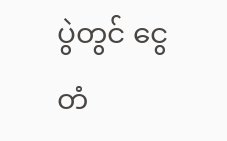ပွဲတွင် ငွေတံ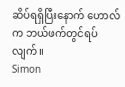ဆိပ်ရရှိပြီးနောက် ဟောလ်က ဘယ်ဖက်တွင်ရပ်လျက်။
Simon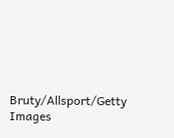Bruty/Allsport/Getty Images